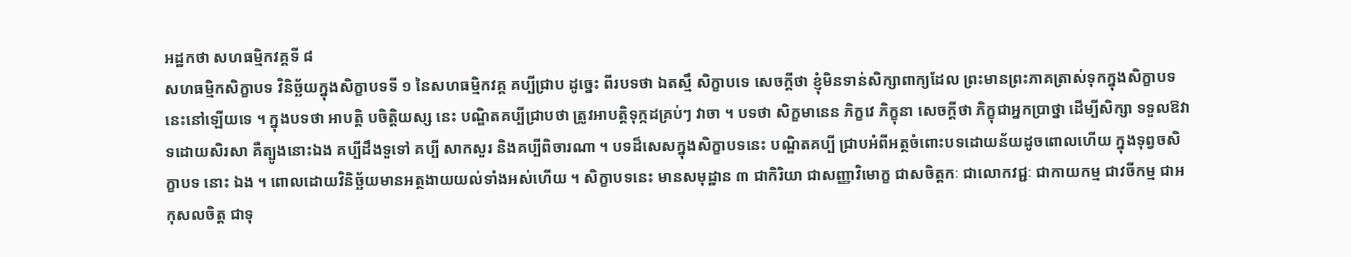អដ្ឋកថា សហធម្មិកវគ្គទី ៨
សហធម្មិកសិក្ខាបទ វិនិច្ឆ័យក្នុងសិក្ខាបទទី ១ នៃសហធម្មិកវគ្គ គប្បីជ្រាប ដូច្នេះ ពីរបទថា ឯតស្មឹ សិក្ខាបទេ សេចក្តីថា ខ្ញុំមិនទាន់សិក្សាពាក្យដែល ព្រះមានព្រះភាគត្រាស់ទុកក្នុងសិក្ខាបទនេះនៅឡើយទេ ។ ក្នុងបទថា អាបត្តិ បចិត្តិយស្ស នេះ បណ្ឌិតគប្បីជ្រាបថា ត្រូវអាបត្តិទុក្កដគ្រប់ៗ វាចា ។ បទថា សិក្ខមានេន ភិក្ខវេ ភិក្ខុនា សេចក្តីថា ភិក្ខុជាអ្នកប្រាថ្នា ដើម្បីសិក្សា ទទួលឱវាទដោយសិរសា គឺត្បូងនោះឯង គប្បីដឹងទួទៅ គប្បី សាកសួរ និងគប្បីពិចារណា ។ បទដ៏សេសក្នុងសិក្ខាបទនេះ បណ្ឌិតគប្បី ជ្រាបអំពីអត្ថចំពោះបទដោយន័យដូចពោលហើយ ក្នុងទុព្វចសិក្ខាបទ នោះ ឯង ។ ពោលដោយវិនិច្ឆ័យមានអត្ថងាយយល់ទាំងអស់ហើយ ។ សិក្ខាបទនេះ មានសមុដ្ឋាន ៣ ជាកិរិយា ជាសញ្ញាវិមោក្ខ ជាសចិត្តកៈ ជាលោកវជ្ជៈ ជាកាយកម្ម ជាវចីកម្ម ជាអកុសលចិត្ត ជាទុ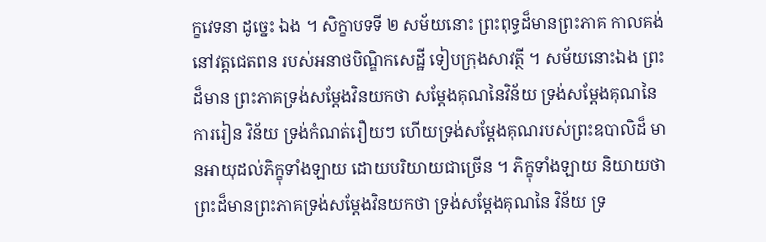ក្ខវេទនា ដូច្នេះ ឯង ។ សិក្ខាបទទី ២ សម័យនោះ ព្រះពុទ្ធដ៏មានព្រះភាគ កាលគង់នៅវត្តជេតពន របស់អនាថបិណ្ឌិកសេដ្ឋី ទៀបក្រុងសាវត្ថី ។ សម័យនោះឯង ព្រះដ៏មាន ព្រះភាគទ្រង់សម្តែងវិនយកថា សម្តែងគុណនៃវិន័យ ទ្រង់សម្តែងគុណនៃការរៀន វិន័យ ទ្រង់កំណត់រឿយៗ ហើយទ្រង់សម្តែងគុណរបស់ព្រះឧបាលិដ៏ មានអាយុដល់ភិក្ខុទាំងឡាយ ដោយបរិយាយជាច្រើន ។ ភិក្ខុទាំងឡាយ និយាយថា ព្រះដ៏មានព្រះភាគទ្រង់សម្តែងវិនយកថា ទ្រង់សម្តែងគុណនៃ វិន័យ ទ្រ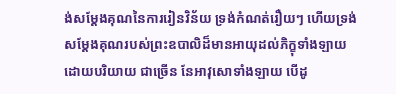ង់សម្តែងគុណនៃការរៀនវិន័យ ទ្រង់កំណត់រឿយៗ ហើយទ្រង់ សម្តែងគុណរបស់ព្រះឧបាលិដ៏មានអាយុដល់ភិក្ខុទាំងឡាយ ដោយបរិយាយ ជាច្រើន នែអាវុសោទាំងឡាយ បើដូ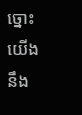ច្នោះ យើងនឹង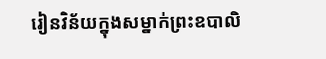រៀនវិន័យក្នុងសម្នាក់ព្រះឧបាលិ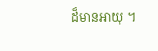ដ៏មានអាយុ ។